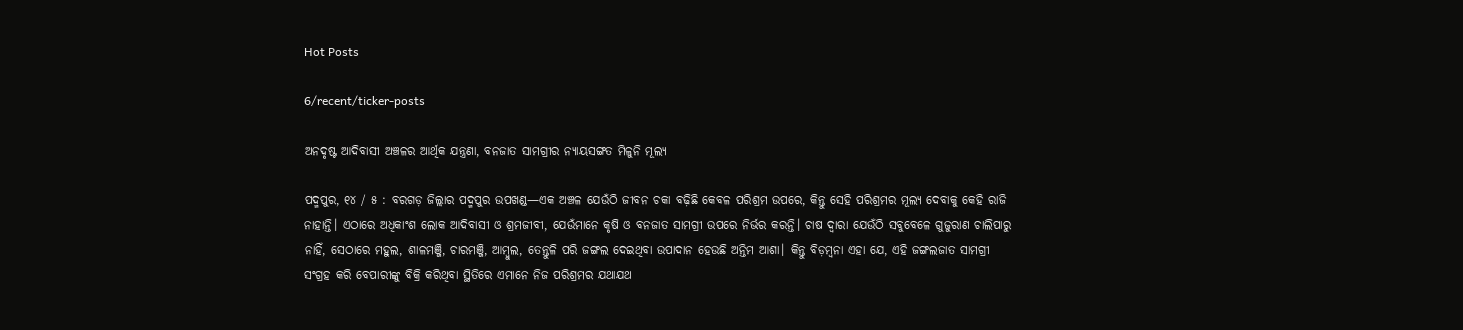Hot Posts

6/recent/ticker-posts

ଅନଦୃଷ୍ଟ ଆଦିବାସୀ ଅଞ୍ଚଳର ଆର୍ଥିକ ଯନ୍ତ୍ରଣା, ବନଜାତ ସାମଗ୍ରୀର ନ୍ୟାୟସଙ୍ଗତ ମିଳୁନି ମୂଲ୍ୟ

ପଦ୍ମପୁର, ୧୪ / ୫ : ବରଗଡ଼ ଜିଲ୍ଲାର ପଦ୍ମପୁର ଉପଖଣ୍ଡ—ଏକ ଅଞ୍ଚଳ ଯେଉଁଠି ଜୀବନ ଚକା ବଢ଼ିଛି କେବଳ ପରିଶ୍ରମ ଉପରେ, କିନ୍ତୁ ସେହି ପରିଶ୍ରମର ମୂଲ୍ୟ ଦେବାକୁ କେହି ରାଜି ନାହାନ୍ତି। ଏଠାରେ ଅଧିକାଂଶ ଲୋକ ଆଦିବାସୀ ଓ ଶ୍ରମଜୀବୀ, ଯେଉଁମାନେ କୃଷି ଓ ବନଜାତ ସାମଗ୍ରୀ ଉପରେ ନିର୍ଭର କରନ୍ତି। ଚାଷ ଦ୍ୱାରା ଯେଉଁଠି ସବୁବେଳେ ଗୁଜୁରାଣ ଚାଲିପାରୁ ନାହିଁ, ସେଠାରେ ମହୁଲ, ଶାଳମଞ୍ଜି, ଚାରମଞ୍ଜି, ଆମ୍ବୁଲ, ତେନ୍ତୁଳି ପରି ଜଙ୍ଗଲ ଦେଇଥିବା ଉପାଦାନ ହେଉଛି ଅନ୍ତିମ ଆଶା। କିନ୍ତୁ ବିଡ଼ମ୍ବନା ଏହା ଯେ, ଏହି ଜଙ୍ଗଲଜାତ ସାମଗ୍ରୀ ସଂଗ୍ରହ କରି ବେପାରୀଙ୍କୁ ବିକ୍ରି କରିଥିବା ସ୍ଥିତିରେ ଏମାନେ ନିଜ ପରିଶ୍ରମର ଯଥାଯଥ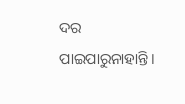ଦର ପାଇପାରୁନାହାନ୍ତି।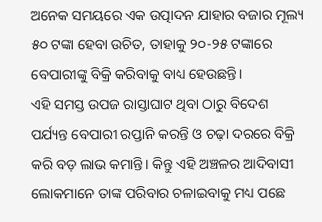ଅନେକ ସମୟରେ ଏକ ଉତ୍ପାଦନ ଯାହାର ବଜାର ମୂଲ୍ୟ ୫୦ ଟଙ୍କା ହେବା ଉଚିତ, ତାହାକୁ ୨୦-୨୫ ଟଙ୍କାରେ ବେପାରୀଙ୍କୁ ବିକ୍ରି କରିବାକୁ ବାଧ୍ୟ ହେଉଛନ୍ତି।
ଏହି ସମସ୍ତ ଉପଜ ରାସ୍ତାଘାଟ ଥିବା ଠାରୁ ବିଦେଶ ପର୍ଯ୍ୟନ୍ତ ବେପାରୀ ରପ୍ତାନି କରନ୍ତି ଓ ଚଢ଼ା ଦରରେ ବିକ୍ରି କରି ବଡ଼ ଲାଭ କମାନ୍ତି। କିନ୍ତୁ ଏହି ଅଞ୍ଚଳର ଆଦିବାସୀ ଲୋକମାନେ ତାଙ୍କ ପରିବାର ଚଳାଇବାକୁ ମଧ୍ୟ ପଛେ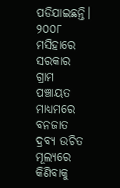ପଡିଯାଇଛନ୍ତି।
୨୦୦୮ ମସିହାରେ ସରକାର ଗ୍ରାମ ପଞ୍ଚାୟତ ମାଧ୍ୟମରେ ବନଜାତ ଦ୍ରବ୍ୟ ଉଚିତ ମୂଲ୍ୟରେ କିଣିବାକୁ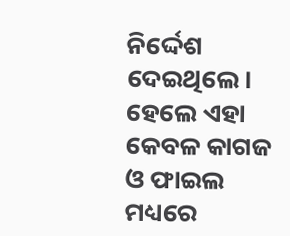ନିର୍ଦ୍ଦେଶ ଦେଇଥିଲେ। ହେଲେ ଏହା କେବଳ କାଗଜ ଓ ଫାଇଲ ମଧ୍ୟରେ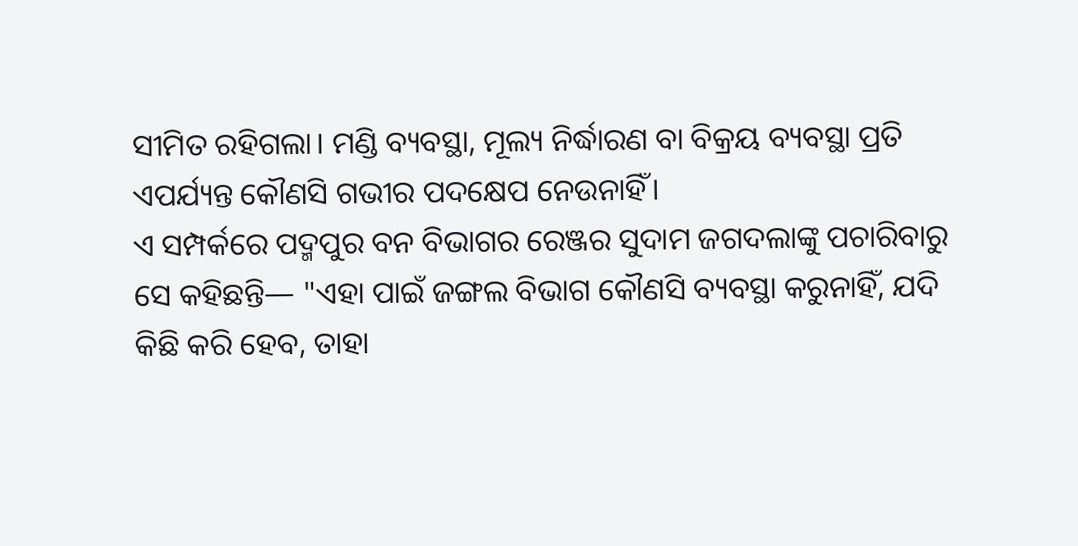ସୀମିତ ରହିଗଲା। ମଣ୍ଡି ବ୍ୟବସ୍ଥା, ମୂଲ୍ୟ ନିର୍ଦ୍ଧାରଣ ବା ବିକ୍ରୟ ବ୍ୟବସ୍ଥା ପ୍ରତି ଏପର୍ଯ୍ୟନ୍ତ କୌଣସି ଗଭୀର ପଦକ୍ଷେପ ନେଉନାହିଁ।
ଏ ସମ୍ପର୍କରେ ପଦ୍ମପୁର ବନ ବିଭାଗର ରେଞ୍ଜର ସୁଦାମ ଜଗଦଲାଙ୍କୁ ପଚାରିବାରୁ ସେ କହିଛନ୍ତି— "ଏହା ପାଇଁ ଜଙ୍ଗଲ ବିଭାଗ କୌଣସି ବ୍ୟବସ୍ଥା କରୁନାହିଁ, ଯଦି କିଛି କରି ହେବ, ତାହା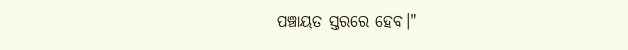ପଞ୍ଚାୟତ ସ୍ତରରେ ହେବ।"